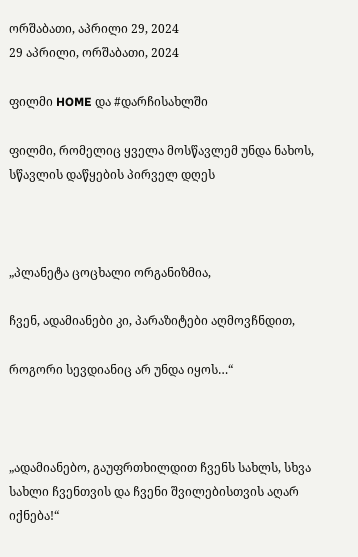ორშაბათი, აპრილი 29, 2024
29 აპრილი, ორშაბათი, 2024

ფილმი HOME და #დარჩისახლში

ფილმი, რომელიც ყველა მოსწავლემ უნდა ნახოს, სწავლის დაწყების პირველ დღეს



„პლანეტა ცოცხალი ორგანიზმია,

ჩვენ, ადამიანები კი, პარაზიტები აღმოვჩნდით,

როგორი სევდიანიც არ უნდა იყოს…“



„ადამიანებო, გაუფრთხილდით ჩვენს სახლს, სხვა სახლი ჩვენთვის და ჩვენი შვილებისთვის აღარ იქნება!“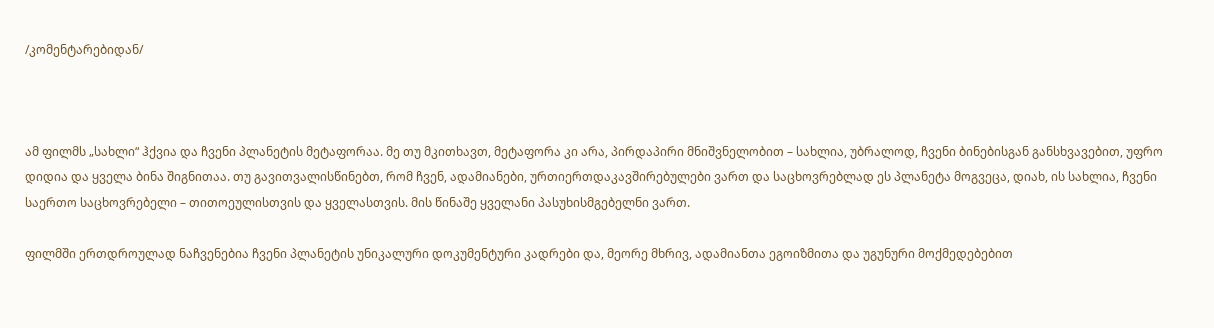/კომენტარებიდან/



ამ ფილმს „სახლი“ ჰქვია და ჩვენი პლანეტის მეტაფორაა. მე თუ მკითხავთ, მეტაფორა კი არა, პირდაპირი მნიშვნელობით – სახლია, უბრალოდ, ჩვენი ბინებისგან განსხვავებით, უფრო დიდია და ყველა ბინა შიგნითაა. თუ გავითვალისწინებთ, რომ ჩვენ, ადამიანები, ურთიერთდაკავშირებულები ვართ და საცხოვრებლად ეს პლანეტა მოგვეცა, დიახ, ის სახლია, ჩვენი საერთო საცხოვრებელი – თითოეულისთვის და ყველასთვის. მის წინაშე ყველანი პასუხისმგებელნი ვართ.

ფილმში ერთდროულად ნაჩვენებია ჩვენი პლანეტის უნიკალური დოკუმენტური კადრები და, მეორე მხრივ, ადამიანთა ეგოიზმითა და უგუნური მოქმედებებით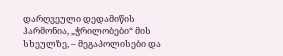დარღვეული დედამიწის ჰარმონია, „ჭრილობები“ მის სხეულზე, – მეგაპოლისები და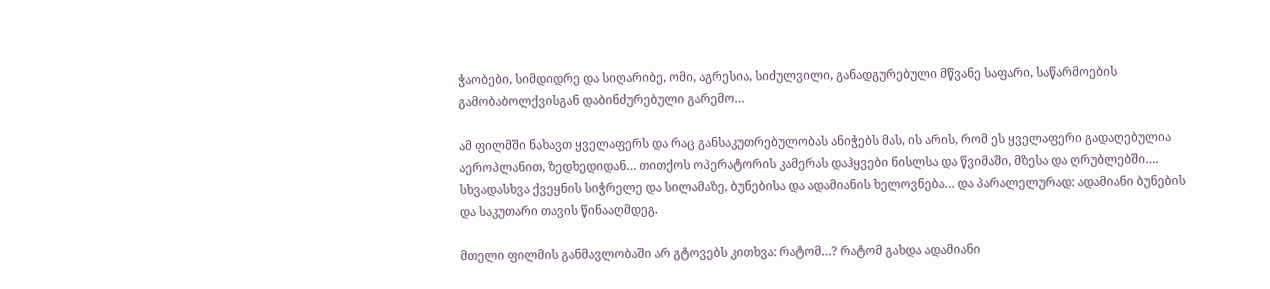ჭაობები, სიმდიდრე და სიღარიბე, ომი, აგრესია, სიძულვილი, განადგურებული მწვანე საფარი, საწარმოების გამობაბოლქვისგან დაბინძურებული გარემო…

ამ ფილმში ნახავთ ყველაფერს და რაც განსაკუთრებულობას ანიჭებს მას, ის არის, რომ ეს ყველაფერი გადაღებულია აეროპლანით, ზედხედიდან… თითქოს ოპერატორის კამერას დაჰყვები ნისლსა და წვიმაში, მზესა და ღრუბლებში…. სხვადასხვა ქვეყნის სიჭრელე და სილამაზე, ბუნებისა და ადამიანის ხელოვნება… და პარალელურად: ადამიანი ბუნების და საკუთარი თავის წინააღმდეგ.

მთელი ფილმის განმავლობაში არ გტოვებს კითხვა: რატომ…? რატომ გახდა ადამიანი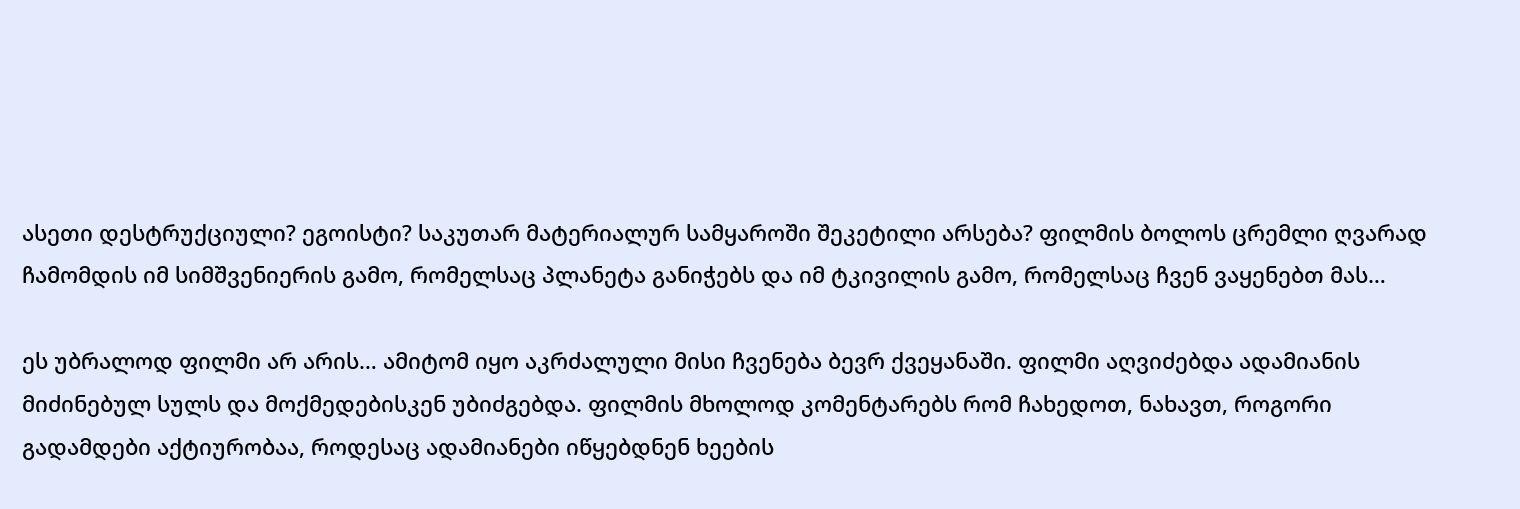ასეთი დესტრუქციული? ეგოისტი? საკუთარ მატერიალურ სამყაროში შეკეტილი არსება? ფილმის ბოლოს ცრემლი ღვარად ჩამომდის იმ სიმშვენიერის გამო, რომელსაც პლანეტა განიჭებს და იმ ტკივილის გამო, რომელსაც ჩვენ ვაყენებთ მას…

ეს უბრალოდ ფილმი არ არის… ამიტომ იყო აკრძალული მისი ჩვენება ბევრ ქვეყანაში. ფილმი აღვიძებდა ადამიანის მიძინებულ სულს და მოქმედებისკენ უბიძგებდა. ფილმის მხოლოდ კომენტარებს რომ ჩახედოთ, ნახავთ, როგორი გადამდები აქტიურობაა, როდესაც ადამიანები იწყებდნენ ხეების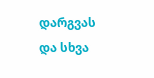დარგვას და სხვა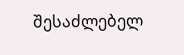შესაძლებელ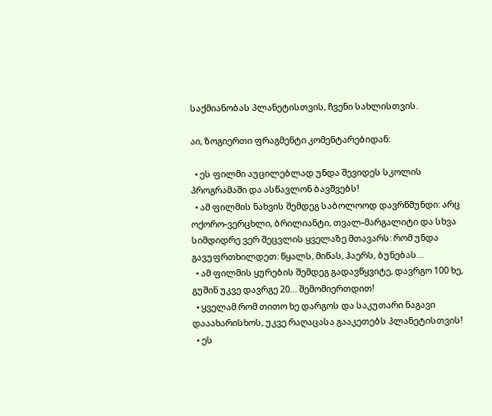საქმიანობას პლანეტისთვის, ჩვენი სახლისთვის.

აი, ზოგიერთი ფრაგმენტი კომენტარებიდან:

  • ეს ფილმი აუცილებლად უნდა შევიდეს სკოლის პროგრამაში და ასწავლონ ბავშვებს!
  • ამ ფილმის ნახვის შემდეგ საბოლოოდ დავრწმუნდი: არც ოქორო-ვერცხლი, ბრილიანტი, თვალ-მარგალიტი და სხვა სიმდიდრე ვერ შეცვლის ყველაზე მთავარს: რომ უნდა გავუფრთხილდეთ: წყალს, მიწას, ჰაერს, ბუნებას…
  • ამ ფილმის ყურების შემდეგ გადავწყვიტე, დავრგო 100 ხე, გუშინ უკვე დავრგე 20… შემომიერთდით!
  • ყველამ რომ თითო ხე დარგოს და საკუთარი ნაგავი დააახარისხოს, უკვე რაღაცასა გააკეთებს პლანეტისთვის!
  • ეს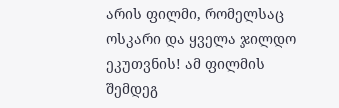არის ფილმი, რომელსაც ოსკარი და ყველა ჯილდო ეკუთვნის! ამ ფილმის შემდეგ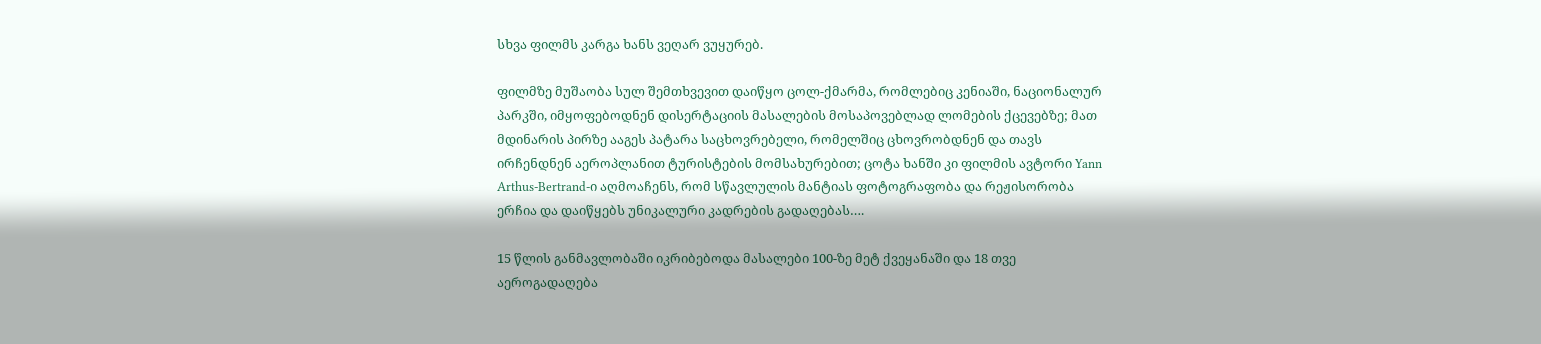სხვა ფილმს კარგა ხანს ვეღარ ვუყურებ.

ფილმზე მუშაობა სულ შემთხვევით დაიწყო ცოლ-ქმარმა, რომლებიც კენიაში, ნაციონალურ პარკში, იმყოფებოდნენ დისერტაციის მასალების მოსაპოვებლად ლომების ქცევებზე; მათ მდინარის პირზე ააგეს პატარა საცხოვრებელი, რომელშიც ცხოვრობდნენ და თავს ირჩენდნენ აეროპლანით ტურისტების მომსახურებით; ცოტა ხანში კი ფილმის ავტორი Yann Arthus-Bertrand-ი აღმოაჩენს, რომ სწავლულის მანტიას ფოტოგრაფობა და რეჟისორობა ერჩია და დაიწყებს უნიკალური კადრების გადაღებას….

15 წლის განმავლობაში იკრიბებოდა მასალები 100-ზე მეტ ქვეყანაში და 18 თვე აეროგადაღება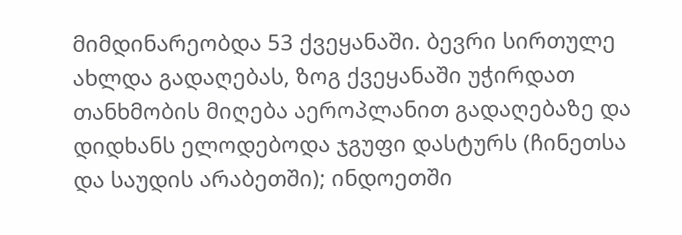მიმდინარეობდა 53 ქვეყანაში. ბევრი სირთულე ახლდა გადაღებას, ზოგ ქვეყანაში უჭირდათ თანხმობის მიღება აეროპლანით გადაღებაზე და დიდხანს ელოდებოდა ჯგუფი დასტურს (ჩინეთსა და საუდის არაბეთში); ინდოეთში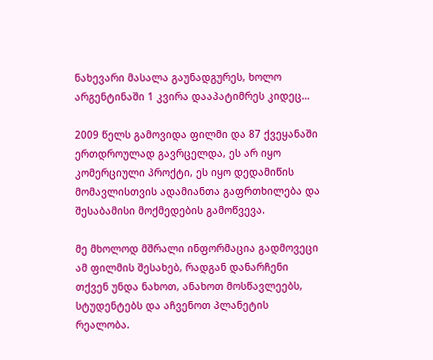ნახევარი მასალა გაუნადგურეს, ხოლო არგენტინაში 1 კვირა დააპატიმრეს კიდეც…

2009 წელს გამოვიდა ფილმი და 87 ქვეყანაში ერთდროულად გავრცელდა, ეს არ იყო კომერციული პროქტი, ეს იყო დედამიწის მომავლისთვის ადამიანთა გაფრთხილება და შესაბამისი მოქმედების გამოწვევა.

მე მხოლოდ მშრალი ინფორმაცია გადმოვეცი ამ ფილმის შესახებ, რადგან დანარჩენი თქვენ უნდა ნახოთ, ანახოთ მოსწავლეებს, სტუდენტებს და აჩვენოთ პლანეტის რეალობა.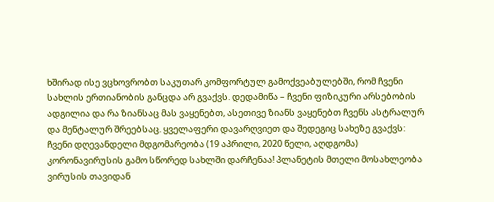ხშირად ისე ვცხოვრობთ საკუთარ კომფორტულ გამოქვეაბულებში, რომ ჩვენი სახლის ერთიანობის განცდა არ გვაქვს. დედამიწა – ჩვენი ფიზიკური არსებობის ადგილია და რა ზიანსაც მას ვაყენებთ, ასეთივე ზიანს ვაყენებთ ჩვენს ასტრალურ და მენტალურ შრეებსაც. ყველაფერი დავარღვიეთ და შედეგიც სახეზე გვაქვს: ჩვენი დღევანდელი მდგომარეობა (19 აპრილი, 2020 წელი, აღდგომა) კორონავირუსის გამო სწორედ სახლში დარჩენაა! პლანეტის მთელი მოსახლეობა ვირუსის თავიდან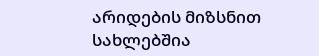არიდების მიზსნით სახლებშია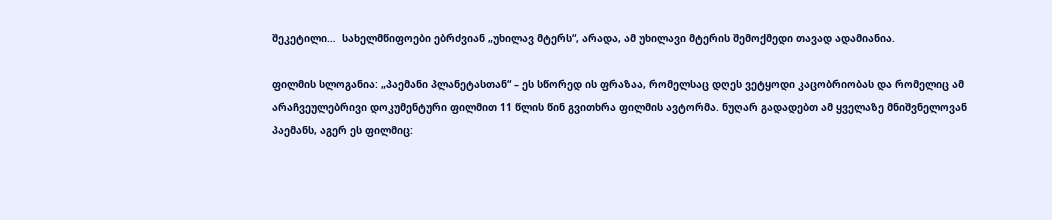შეკეტილი…  სახელმწიფოები ებრძვიან „უხილავ მტერს“, არადა, ამ უხილავი მტერის შემოქმედი თავად ადამიანია.

ფილმის სლოგანია: „პაემანი პლანეტასთან“ – ეს სწორედ ის ფრაზაა, რომელსაც დღეს ვეტყოდი კაცობრიობას და რომელიც ამ არაჩვეულებრივი დოკუმენტური ფილმით 11 წლის წინ გვითხრა ფილმის ავტორმა. ნუღარ გადადებთ ამ ყველაზე მნიშვნელოვან პაემანს, აგერ ეს ფილმიც: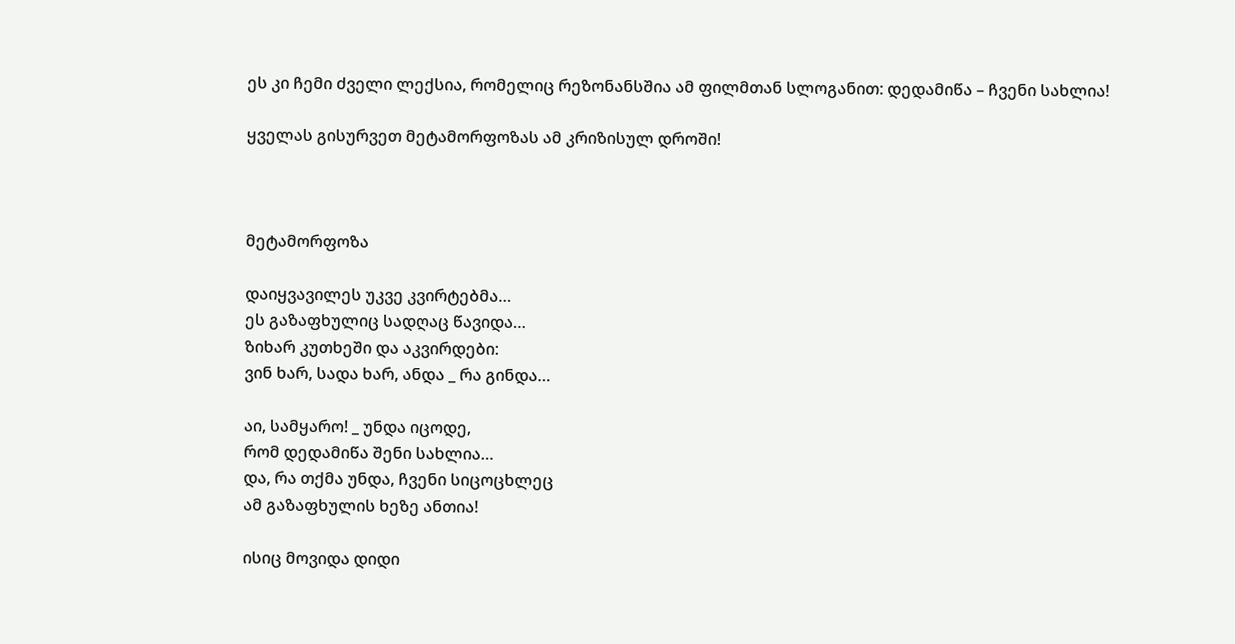ეს კი ჩემი ძველი ლექსია, რომელიც რეზონანსშია ამ ფილმთან სლოგანით: დედამიწა – ჩვენი სახლია!

ყველას გისურვეთ მეტამორფოზას ამ კრიზისულ დროში!



მეტამორფოზა

დაიყვავილეს უკვე კვირტებმა…
ეს გაზაფხულიც სადღაც წავიდა…
ზიხარ კუთხეში და აკვირდები:
ვინ ხარ, სადა ხარ, ანდა _ რა გინდა…

აი, სამყარო! _ უნდა იცოდე,
რომ დედამიწა შენი სახლია…
და, რა თქმა უნდა, ჩვენი სიცოცხლეც
ამ გაზაფხულის ხეზე ანთია!

ისიც მოვიდა დიდი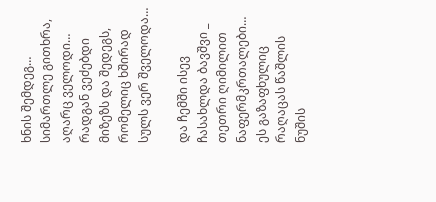ხნის შემდეგ…
სიმართლე გითხრა, აღარც ველოდი…
რადგან ვეძებდი მიზეზს და შედეგს,
რომელიც ხშირად სულს ვერ შველოდა…

და ჩემში ისევ ჩასახლდა ბავშვი _
თეთრი ღიმილით ნაფერმკრთალები…
ეს გაზაფხულიც რაღაცას წაშლის
ნუშის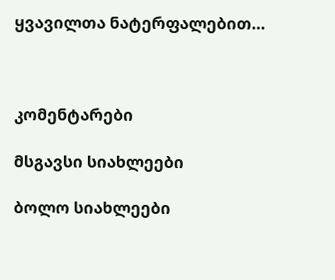ყვავილთა ნატერფალებით…



კომენტარები

მსგავსი სიახლეები

ბოლო სიახლეები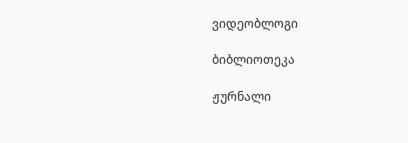ვიდეობლოგი

ბიბლიოთეკა

ჟურნალი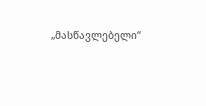„მასწავლებელი“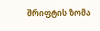შრიფტის ზომა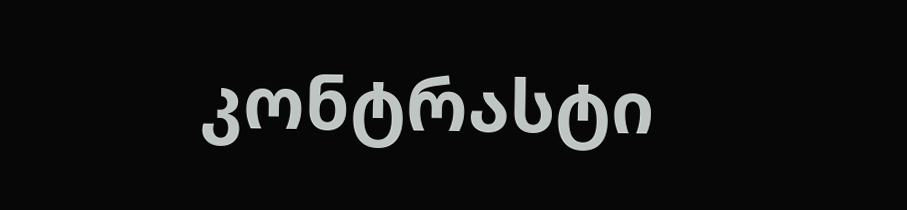კონტრასტი